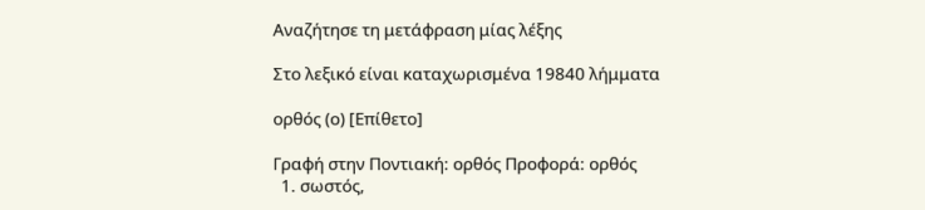Αναζήτησε τη μετάφραση μίας λέξης

Στο λεξικό είναι καταχωρισμένα 19840 λήμματα

ορθός (ο) [Επίθετο]

Γραφή στην Ποντιακή: ορθός Προφορά: ορθός
  1. σωστός,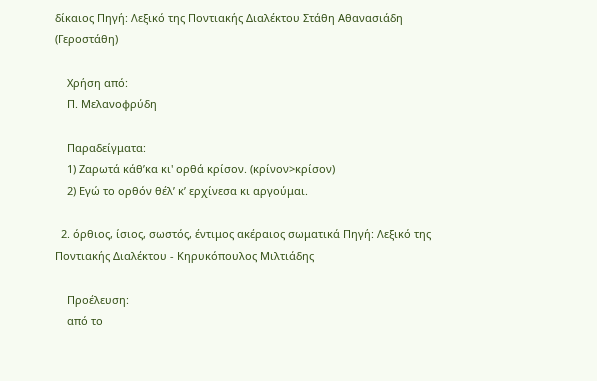δίκαιος Πηγή: Λεξικό της Ποντιακής Διαλέκτου Στάθη Αθανασιάδη (Γεροστάθη)

    Χρήση από:
    Π. Μελανοφρύδη

    Παραδείγματα:
    1) Ζαρωτά κάθ’κα κι' ορθά κρίσον. (κρίνον>κρίσον)
    2) Εγώ το ορθόν θέλ’ κ’ ερχίνεσα κι αργούμαι.

  2. όρθιος, ίσιος, σωστός, έντιμος ακέραιος σωματικά Πηγή: Λεξικό της Ποντιακής Διαλέκτου - Κηρυκόπουλος Μιλτιάδης

    Προέλευση:
    από το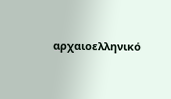αρχαιοελληνικό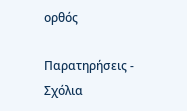ορθός

Παρατηρήσεις - Σχόλια